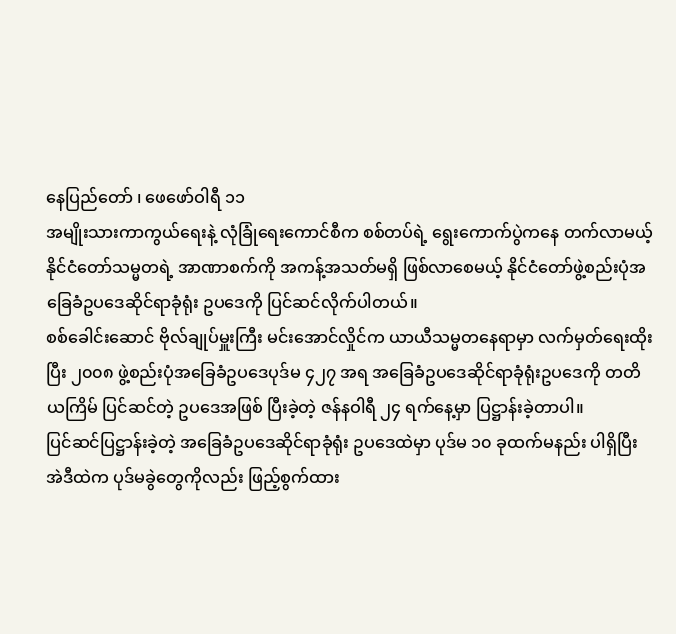နေပြည်တော် ၊ ဖေဖော်ဝါရီ ၁၁
အမျိုးသားကာကွယ်ရေးနဲ့ လုံခြုံရေးကောင်စီက စစ်တပ်ရဲ့ ရွေးကောက်ပွဲကနေ တက်လာမယ့် နိုင်ငံတော်သမ္မတရဲ့ အာဏာစက်ကို အကန့်အသတ်မရှိ ဖြစ်လာစေမယ့် နိုင်ငံတော်ဖွဲ့စည်းပုံအခြေခံဥပဒေဆိုင်ရာခုံရုံး ဥပဒေကို ပြင်ဆင်လိုက်ပါတယ်။
စစ်ခေါင်းဆောင် ဗိုလ်ချုပ်မှူးကြီး မင်းအောင်လှိုင်က ယာယီသမ္မတနေရာမှာ လက်မှတ်ရေးထိုးပြီး ၂၀၀၈ ဖွဲ့စည်းပုံအခြေခံဥပဒေပုဒ်မ ၄၂၇ အရ အခြေခံဥပဒေဆိုင်ရာခုံရုံးဥပဒေကို တတိယကြိမ် ပြင်ဆင်တဲ့ ဥပဒေအဖြစ် ပြီးခဲ့တဲ့ ဇန်နဝါရီ ၂၄ ရက်နေ့မှာ ပြဋ္ဌာန်းခဲ့တာပါ။
ပြင်ဆင်ပြဋ္ဌာန်းခဲ့တဲ့ အခြေခံဥပဒေဆိုင်ရာခုံရုံး ဥပဒေထဲမှာ ပုဒ်မ ၁၀ ခုထက်မနည်း ပါရှိပြီး အဲဒီထဲက ပုဒ်မခွဲတွေကိုလည်း ဖြည့်စွက်ထား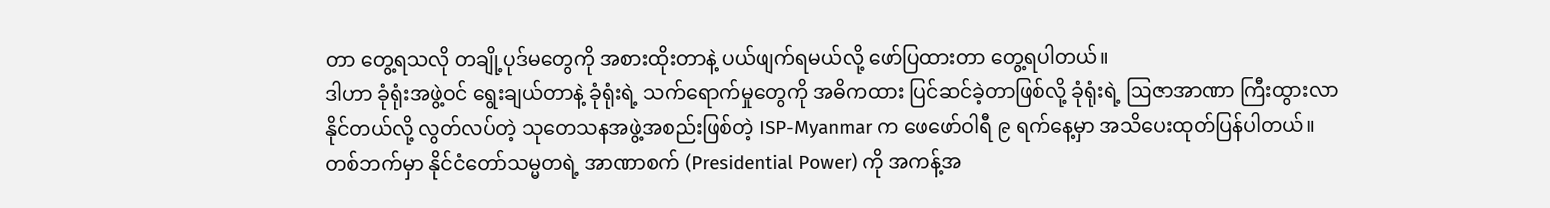တာ တွေ့ရသလို တချို့ပုဒ်မတွေကို အစားထိုးတာနဲ့ ပယ်ဖျက်ရမယ်လို့ ဖော်ပြထားတာ တွေ့ရပါတယ်။
ဒါဟာ ခုံရုံးအဖွဲ့ဝင် ရွေးချယ်တာနဲ့ ခုံရုံးရဲ့ သက်ရောက်မှုတွေကို အဓိကထား ပြင်ဆင်ခဲ့တာဖြစ်လို့ ခုံရုံးရဲ့ ဩဇာအာဏာ ကြီးထွားလာနိုင်တယ်လို့ လွတ်လပ်တဲ့ သုတေသနအဖွဲ့အစည်းဖြစ်တဲ့ ISP-Myanmar က ဖေဖော်ဝါရီ ၉ ရက်နေ့မှာ အသိပေးထုတ်ပြန်ပါတယ်။
တစ်ဘက်မှာ နိုင်ငံတော်သမ္မတရဲ့ အာဏာစက် (Presidential Power) ကို အကန့်အ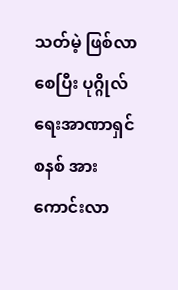သတ်မဲ့ ဖြစ်လာစေပြီး ပုဂ္ဂိုလ်ရေးအာဏာရှင်စနစ် အားကောင်းလာ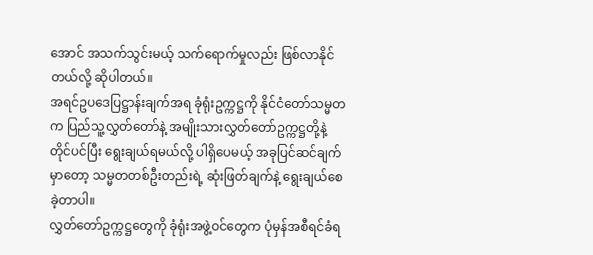အောင် အသက်သွင်းမယ့် သက်ရောက်မှုလည်း ဖြစ်လာနိုင်တယ်လို့ ဆိုပါတယ်။
အရင်ဥပဒေပြဋ္ဌာန်းချက်အရ ခုံရုံးဥက္ကဋ္ဌကို နိုင်ငံတော်သမ္မတက ပြည်သူ့လွှတ်တော်နဲ့ အမျိုးသားလွှတ်တော်ဥက္ကဋ္ဌတို့နဲ့ တိုင်ပင်ပြီး ရွေးချယ်ရမယ်လို့ ပါရှိပေမယ့် အခုပြင်ဆင်ချက်မှာတော့ သမ္မတတစ်ဦးတည်းရဲ့ ဆုံးဖြတ်ချက်နဲ့ ရွေးချယ်စေခဲ့တာပါ။
လွှတ်တော်ဥက္ကဋ္ဌတွေကို ခုံရုံးအဖွဲ့ဝင်တွေက ပုံမှန်အစီရင်ခံရ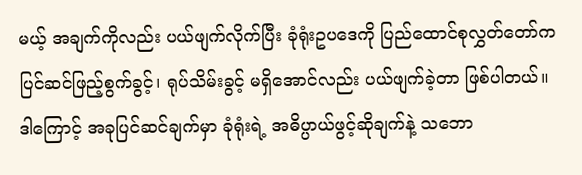မယ့် အချက်ကိုလည်း ပယ်ဖျက်လိုက်ပြီး ခုံရုံးဥပဒေကို ပြည်ထောင်စုလွှတ်တော်က ပြင်ဆင်ဖြည့်စွက်ခွင့်၊ ရုပ်သိမ်းခွင့် မရှိအောင်လည်း ပယ်ဖျက်ခဲ့တာ ဖြစ်ပါတယ်။
ဒါကြောင့် အခုပြင်ဆင်ချက်မှာ ခုံရုံးရဲ့ အဓိပ္ပာယ်ဖွင့်ဆိုချက်နဲ့ သဘော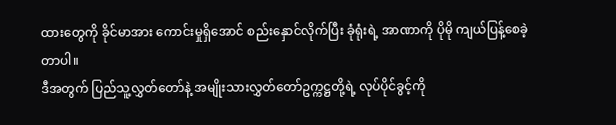ထားတွေကို ခိုင်မာအား ကောင်းမှုရှိအောင် စည်းနှောင်လိုက်ပြီး ခုံရုံးရဲ့ အာဏာကို ပိုမို ကျယ်ပြန့်စေခဲ့တာပါ။
ဒီအတွက် ပြည်သူ့လွှတ်တော်နဲ့ အမျိုးသားလွှတ်တော်ဥက္ကဋ္ဌတို့ရဲ့ လုပ်ပိုင်ခွင့်ကို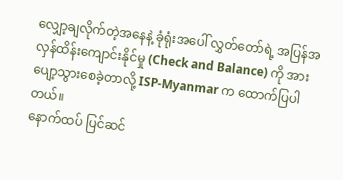လျှော့ချလိုက်တဲ့အနေနဲ့ ခုံရုံးအပေါ် လွှတ်တော်ရဲ့ အပြန်အလှန်ထိန်းကျောင်းနိုင်မှု (Check and Balance) ကို အားပျော့သွားစေခဲ့တာလို့ ISP-Myanmar က ထောက်ပြပါတယ်။
နောက်ထပ် ပြင်ဆင်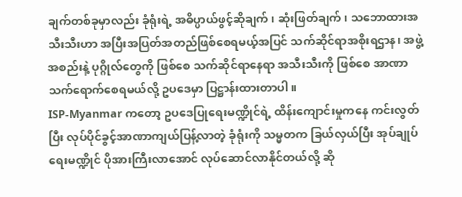ချက်တစ်ခုမှာလည်း ခုံရုံးရဲ့ အဓိပ္ပာယ်ဖွင့်ဆိုချက်၊ ဆုံးဖြတ်ချက်၊ သဘောထားအသီးသီးဟာ အပြီးအပြတ်အတည်ဖြစ်စေရမယ့်အပြင် သက်ဆိုင်ရာအစိုးရဌာန၊ အဖွဲ့အစည်းနဲ့ ပုဂ္ဂိုလ်တွေကို ဖြစ်စေ သက်ဆိုင်ရာနေရာ အသီးသီးကို ဖြစ်စေ အာဏာသက်ရောက်စေရမယ်လို့ ဥပဒေမှာ ပြဋ္ဌာန်းထားတာပါ။
ISP-Myanmar ကတော့ ဥပဒေပြုရေးမဏ္ဍိုင်ရဲ့ ထိန်းကျောင်းမှုကနေ ကင်းလွတ်ပြီး လုပ်ပိုင်ခွင့်အာဏာကျယ်ပြန့်လာတဲ့ ခုံရုံးကို သမ္မတက ခြယ်လှယ်ပြီး အုပ်ချုပ်ရေးမဏ္ဍိုင် ပိုအားကြီးလာအောင် လုပ်ဆောင်လာနိုင်တယ်လို့ ဆို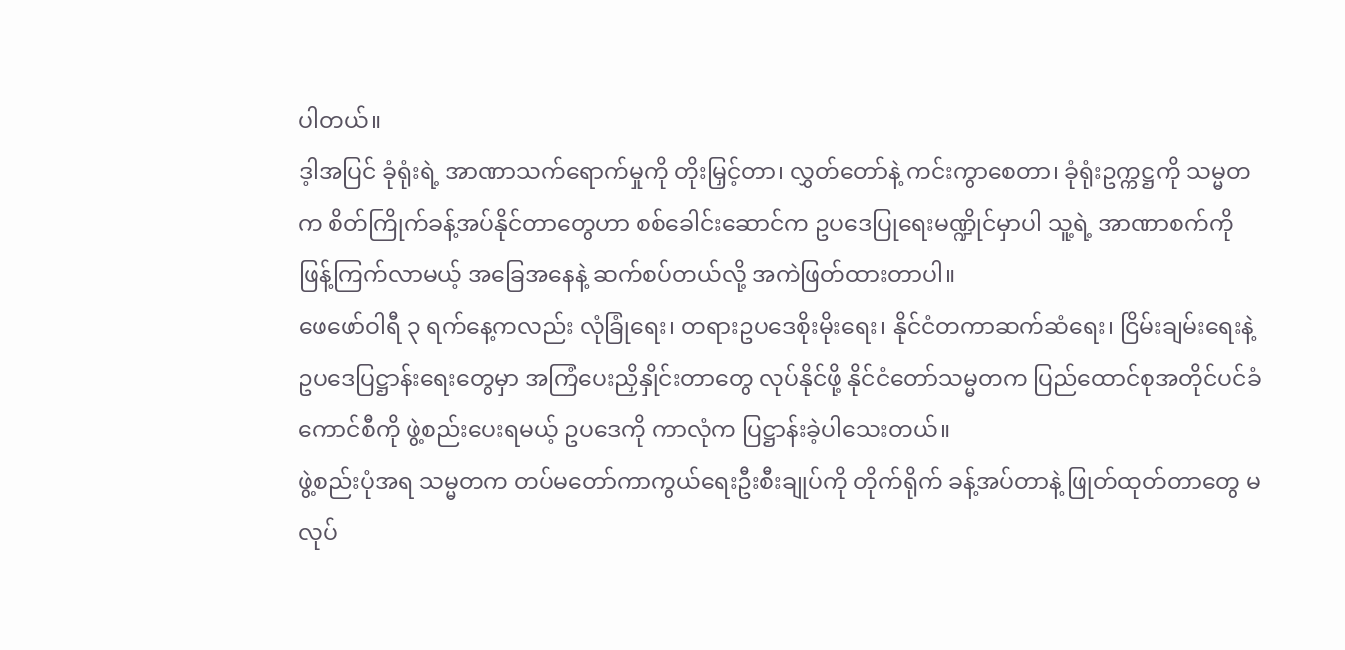ပါတယ်။
ဒ့ါအပြင် ခုံရုံးရဲ့ အာဏာသက်ရောက်မှုကို တိုးမြှင့်တာ၊ လွှတ်တော်နဲ့ ကင်းကွာစေတာ၊ ခုံရုံးဥက္ကဋ္ဌကို သမ္မတက စိတ်ကြိုက်ခန့်အပ်နိုင်တာတွေဟာ စစ်ခေါင်းဆောင်က ဥပဒေပြုရေးမဏ္ဍိုင်မှာပါ သူ့ရဲ့ အာဏာစက်ကို ဖြန့်ကြက်လာမယ့် အခြေအနေနဲ့ ဆက်စပ်တယ်လို့ အကဲဖြတ်ထားတာပါ။
ဖေဖော်ဝါရီ ၃ ရက်နေ့ကလည်း လုံခြုံရေး၊ တရားဥပဒေစိုးမိုးရေး၊ နိုင်ငံတကာဆက်ဆံရေး၊ ငြိမ်းချမ်းရေးနဲ့ ဥပဒေပြဋ္ဌာန်းရေးတွေမှာ အကြံပေးညှိနှိုင်းတာတွေ လုပ်နိုင်ဖို့ နိုင်ငံတော်သမ္မတက ပြည်ထောင်စုအတိုင်ပင်ခံကောင်စီကို ဖွဲ့စည်းပေးရမယ့် ဥပဒေကို ကာလုံက ပြဋ္ဌာန်းခဲ့ပါသေးတယ်။
ဖွဲ့စည်းပုံအရ သမ္မတက တပ်မတော်ကာကွယ်ရေးဦးစီးချုပ်ကို တိုက်ရိုက် ခန့်အပ်တာနဲ့ ဖြုတ်ထုတ်တာတွေ မလုပ်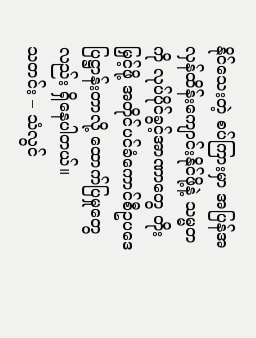နိုင်သေးတဲ့ စပ်ကြားမှာ အပြန်အလှန်ထိန်းကျောင်းနိုင်ဖို့နဲ့ သမ္မတကို လုပ်ပိုင်ခွင့်အာဏာတွေ တိုးမြှင့်ဖို့ အတိုင်ပင်ခံကောင်စီဥပဒေ ပြဋ္ဌာန်းတာလို့ ထောက်ပြမှုတွေလည်း ရှိနေပါတယ်။
သတင်း – သံလွင်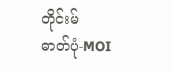တိုင်းမ်
ဓာတ်ပုံ-MOI